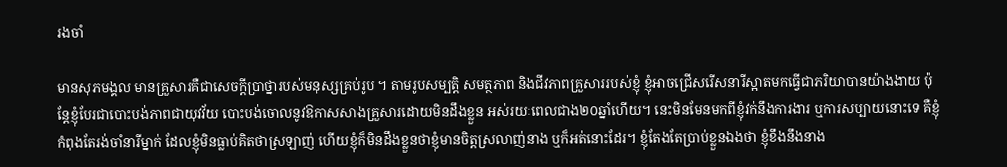រងចាំ

មានសុភមង្គល មានគ្រួសារគឺជាសេចក្តីប្រាថ្នារបស់មនុស្សគ្រប់រូប ។ តាមរូបសម្បត្តិ សមត្ថភាព និងជីវភាពគ្រួសាររបស់ខ្ញុំ ខ្ញុំអាចជ្រើសរើសនារីស្អាតមកធ្វើជាភរិយាបានយ៉ាងងាយ ប៉ុន្តែខ្ញុំបែរជាបោះបង់ភាពជាយុវវ័យ បោះបង់ចោលនូវឱកាសសាងគ្រួសារដោយមិនដឹងខ្លួន អស់រយៈពេលជាង២០ឆ្នាំហើយ។ នេះមិនមែនមកពីខ្ញុំវក់នឹងការងារ ឬការសប្បាយនោះទេ គឺខ្ញុំកំពុងតែរង់ចាំនារីម្នាក់ ដែលខ្ញុំមិនធ្លាប់គិតថាស្រឡាញ់ ហើយខ្ញុំក៏មិនដឹងខ្លួនថាខ្ញុំមានចិត្តស្រលាញ់នាង ឬក៏អត់នោះដែរ។ ខ្ញុំតែងតែប្រាប់ខ្លួនឯងថា ខ្ញុំខឹងនឹងនាង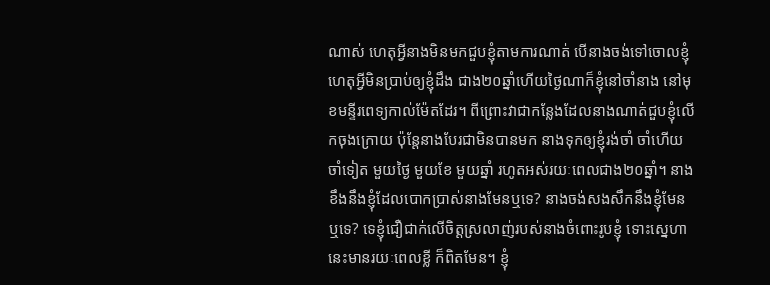ណាស់ ហេតុអ្វីនាងមិនមកជួបខ្ញុំតាមការណាត់ បើនាងចង់ទៅចោលខ្ញុំហេតុអ្វីមិនប្រាប់ឲ្យខ្ញុំដឹង ជាង២០ឆ្នាំហើយថ្ងៃណាក៏ខ្ញុំនៅចាំនាង នៅមុខមន្ទីរពេទ្យកាល់ម៉ែតដែរ។ ពីព្រោះវាជាកន្លែងដែលនាងណាត់ជួបខ្ញុំលើកចុងក្រោយ ប៉ុន្តែនាងបែរជាមិនបានមក នាងទុកឲ្យខ្ញុំរង់ចាំ ចាំហើយចាំទៀត មួយថ្ងៃ មួយខែ មួយឆ្នាំ រហូតអស់រយៈពេលជាង២០ឆ្នាំ។ នាងខឹងនឹងខ្ញុំដែលបោកប្រាស់នាងមែនឬទេ? នាងចង់សងសឹកនឹងខ្ញុំមែនឬទេ? ទេខ្ញុំជឿជាក់លើចិត្តស្រលាញ់របស់នាងចំពោះរូបខ្ញុំ ទោះស្នេហានេះមានរយៈពេលខ្លី ក៏ពិតមែន។ ខ្ញុំ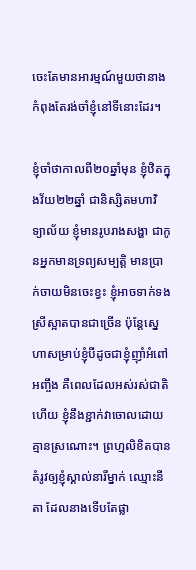ចេះតែមានអារម្មណ៍មួយថានាងកំពុងតែរង់ចាំខ្ញុំនៅទីនោះដែរ។

ខ្ញុំចាំថាកាលពី២០ឆ្នាំមុន ខ្ញុំឋិតក្នុងវ័យ២២ឆ្នាំ ជានិស្សិតមហាវិទ្យាល័យ ខ្ញុំមានរូបរាងសង្ហា ជាកូនអ្នកមានទ្រព្យសម្បត្តិ មានប្រាក់ចាយមិនចេះខ្វះ ខ្ញុំអាចទាក់ទងស្រីស្អាតបានជាច្រើន ប៉ុន្តែស្នេហាសម្រាប់ខ្ញុំបីដូចជាខ្ញុំញ៉ាំអំពៅអញ្ចឹង គឺពេលដែលអស់រស់ជាតិហើយ ខ្ញុំនឹងខ្ជាក់វាចោលដោយគ្មានស្រណោះ។ ព្រហ្មលិខិតបានតំរូវឲ្យខ្ញុំស្គាល់នារីម្នាក់ ឈ្មោះនីតា ដែលនាងទើបតែផ្លា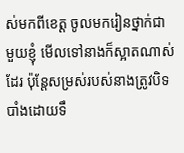ស់មកពីខេត្ត ចូលមករៀនថ្នាក់ជាមួយខ្ញុំ មើលទៅនាងក៏ស្អាតណាស់ដែរ ប៉ុន្តែសម្រស់របស់នាងត្រូវបិទបាំងដោយទឹ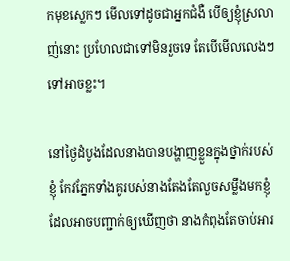កមុខស្លេកៗ មើលទៅដូចជាអ្នកជំងឺ បើឲ្យខ្ញុំស្រលាញ់នោះ ប្រហែលជាទៅមិនរួចទេ តែបើមើលលេងៗទៅអាចខ្លះ។

នៅថ្ងៃដំបូងដែលនាងបានបង្ហាញខ្លួនក្នុងថ្នាក់របស់ខ្ញុំ កែវភ្នែកទាំងគូរបស់នាងតែងតែលួចសម្លឹងមកខ្ញុំ ដែលអាចបញ្ជាក់ឲ្យឃើញថា នាងកំពុងតែចាប់អារ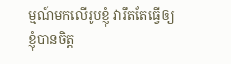ម្មណ៍មកលើរូបខ្ញុំ វារឹតតែធ្វើឲ្យខ្ញុំបានចិត្ត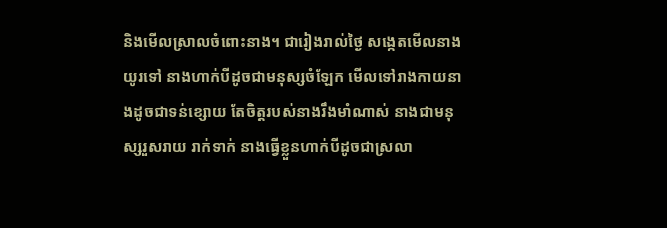និងមើលស្រាលចំពោះនាង។ ជារៀងរាល់ថ្ងៃ សង្កេតមើលនាងយូរទៅ នាងហាក់បីដូចជាមនុស្សចំឡែក មើលទៅរាងកាយនាងដូចជាទន់ខ្សោយ តែចិត្តរបស់នាងរឹងមាំណាស់ នាងជាមនុស្សរួសរាយ រាក់ទាក់ នាងធ្វើខ្លួនហាក់បីដូចជាស្រលា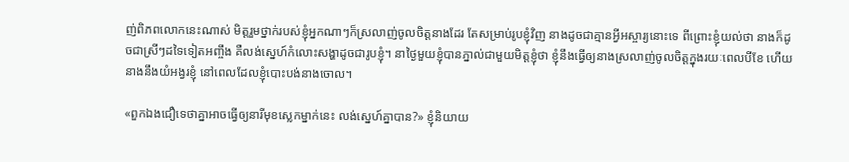ញ់ពិភពលោកនេះណាស់ មិត្តរួមថ្នាក់របស់ខ្ញុំអ្នកណាៗក៏ស្រលាញ់ចូលចិត្តនាងដែរ តែសម្រាប់រូបខ្ញុំវិញ នាងដូចជាគ្មានអ្វីអស្ចារ្យនោះទេ ពីព្រោះខ្ញុំយល់ថា នាងក៏ដូចជាស្រីៗដទៃទៀតអញ្ចឹង គឺលង់ស្នេហ៍កំលោះសង្ហាដូចជារូបខ្ញុំ។ នាថ្ងៃមួយខ្ញុំបានភ្នាល់ជាមួយមិត្តខ្ញុំថា ខ្ញុំនឹងធ្វើឲ្យនាងស្រលាញ់ចូលចិត្តក្នុងរយៈពេលបីខែ ហើយនាងនឹងយំអង្វរខ្ញុំ នៅពេលដែលខ្ញុំបោះបង់នាងចោល។

«ពួកឯងជឿទេថាគ្នាអាចធ្វើឲ្យនារីមុខស្លេកម្នាក់នេះ លង់ស្នេហ៍គ្នាបាន?» ខ្ញុំនិយាយ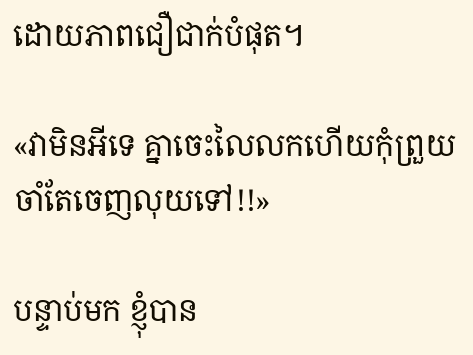ដោយភាពជឿជាក់បំផុត។

«វាមិនអីទេ គ្នាចេះលៃលកហើយកុំព្រួយចាំតែចេញលុយទៅ!!»

បន្ទាប់មក ខ្ញុំបាន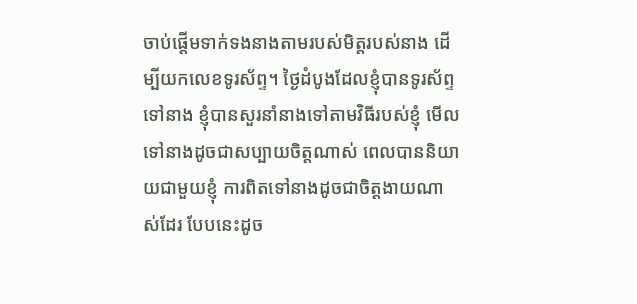ចាប់ផ្តើមទាក់ទងនាងតាមរបស់មិត្តរបស់នាង ដើម្បីយកលេខទូរស័ព្ទ។ ថ្ងៃដំបូងដែលខ្ញុំបានទូរស័ព្ទទៅនាង ខ្ញុំបានសួរនាំនាងទៅតាមវិធីរបស់ខ្ញុំ មើលទៅនាងដូចជាសប្បាយចិត្តណាស់ ពេលបាននិយាយជាមួយខ្ញុំ ការពិតទៅនាងដូចជាចិត្តងាយណាស់ដែរ បែបនេះដូច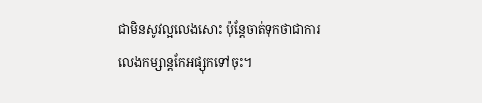ជាមិនសូវល្អលេងសោះ ប៉ុន្តែចាត់ទុកថាជាការលេងកម្សាន្តកែអផ្សុកទៅចុះ។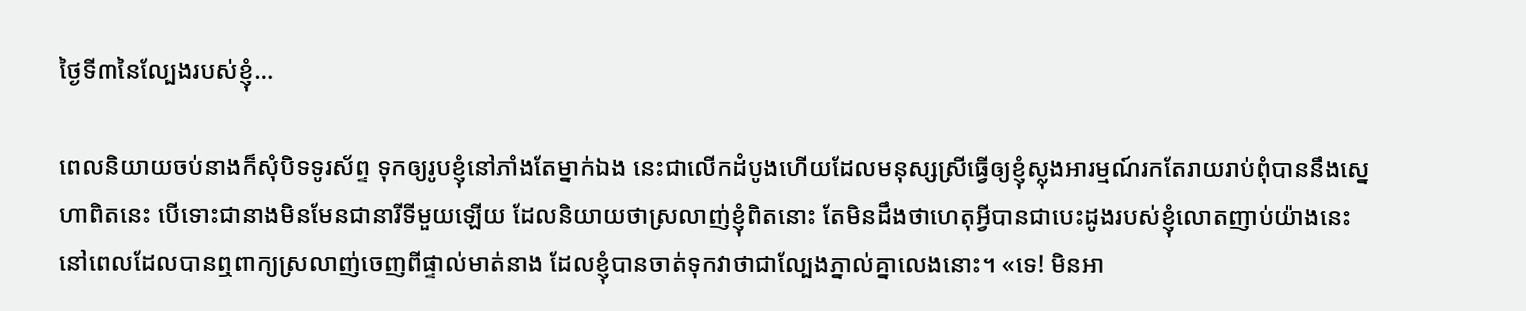ថ្ងៃទី៣នៃល្បែងរបស់ខ្ញុំ…

ពេលនិយាយចប់នាងក៏សុំបិទទូរស័ព្ទ ទុកឲ្យរូបខ្ញុំនៅភាំងតែម្នាក់ឯង នេះជាលើកដំបូងហើយដែលមនុស្សស្រីធ្វើឲ្យខ្ញុំស្លុងអារម្មណ៍រកតែរាយរាប់ពុំបាននឹងស្នេហាពិតនេះ បើទោះជានាងមិនមែនជានារីទីមួយឡើយ ដែលនិយាយថាស្រលាញ់ខ្ញុំពិតនោះ តែមិនដឹងថាហេតុអ្វីបានជាបេះដូងរបស់ខ្ញុំលោតញាប់យ៉ាងនេះ នៅពេលដែលបានឮពាក្យស្រលាញ់ចេញពីផ្ទាល់មាត់នាង ដែលខ្ញុំបានចាត់ទុកវាថាជាល្បែងភ្នាល់គ្នាលេងនោះ។ «ទេ! មិនអា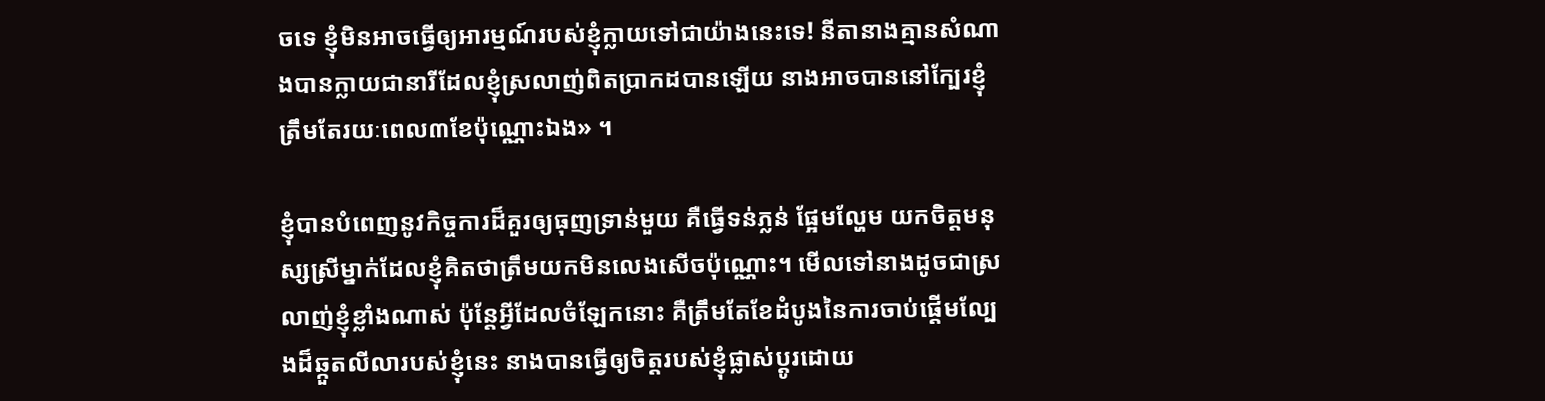ចទេ ខ្ញុំមិនអាចធ្វើឲ្យអារម្មណ៍របស់ខ្ញុំក្លាយទៅជាយ៉ាងនេះទេ! នីតានាងគ្មានសំណាងបានក្លាយជានារីដែលខ្ញុំស្រលាញ់ពិតប្រាកដបានឡើយ នាងអាចបាននៅក្បែរខ្ញុំត្រឹមតែរយៈពេល៣ខែប៉ុណ្ណោះឯង» ។

ខ្ញុំបានបំពេញនូវកិច្ចការដ៏គួរឲ្យធុញទ្រាន់មួយ គឺធ្វើទន់ភ្លន់ ផ្អែមល្ហែម យកចិត្តមនុស្សស្រីម្នាក់ដែលខ្ញុំគិតថាត្រឹមយកមិនលេងសើចប៉ុណ្ណោះ។ មើលទៅនាងដូចជាស្រលាញ់ខ្ញុំខ្លាំងណាស់ ប៉ុន្តែអ្វីដែលចំឡែកនោះ គឺត្រឹមតែខែដំបូងនៃការចាប់ផ្តើមល្បែងដ៏ឆ្កួតលីលារបស់ខ្ញុំនេះ នាងបានធ្វើឲ្យចិត្តរបស់ខ្ញុំផ្លាស់ប្តូរដោយ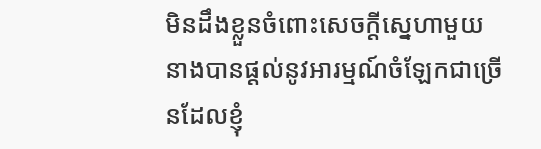មិនដឹងខ្លួនចំពោះសេចក្តីស្នេហាមួយ នាងបានផ្តល់នូវអារម្មណ៍ចំឡែកជាច្រើនដែលខ្ញុំ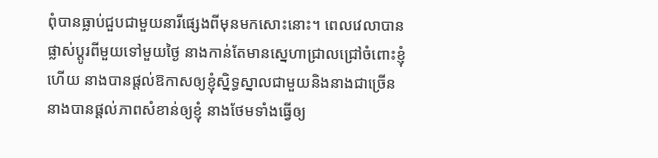ពុំបានធ្លាប់ជួបជាមួយនារីផ្សេងពីមុនមកសោះនោះ។ ពេលវេលាបានផ្លាស់ប្តូរពីមួយទៅមួយថ្ងៃ នាងកាន់តែមានស្នេហាជ្រាលជ្រៅចំពោះខ្ញុំហើយ នាងបានផ្តល់ឱកាសឲ្យខ្ញុំស្និទ្ធស្នាលជាមួយនិងនាងជាច្រើន នាងបានផ្តល់ភាពសំខាន់ឲ្យខ្ញុំ នាងថែមទាំងធ្វើឲ្យ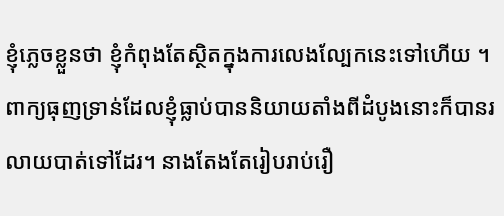ខ្ញុំភ្លេចខ្លួនថា ខ្ញុំកំពុងតែស្ថិតក្នុងការលេងល្បែកនេះទៅហើយ ។ ពាក្យធុញទ្រាន់ដែលខ្ញុំធ្លាប់បាននិយាយតាំងពីដំបូងនោះក៏បានរលាយបាត់ទៅដែរ។ នាងតែងតែរៀបរាប់រឿ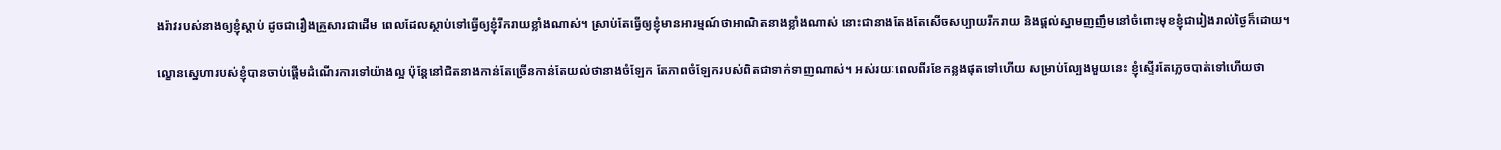ងរ៉ាវរបស់នាងឲ្យខ្ញុំស្តាប់ ដូចជារឿងគ្រួសារជាដើម ពេលដែលស្ថាប់ទៅធ្វើឲ្យខ្ញុំរីករាយខ្លាំងណាស់។ ស្រាប់តែធ្វើឲ្យខ្ញុំមានអារម្មណ៍ថាអាណិតនាងខ្លាំងណាស់ នោះជានាងតែងតែសើចសប្បាយរីករាយ និងផ្តល់ស្នាមញញឹមនៅចំពោះមុខខ្ញុំជារៀងរាល់ថ្ងៃក៏ដោយ។

ល្ខោនស្នេហារបស់ខ្ញុំបានចាប់ផ្តើមដំណើរការទៅយ៉ាងល្អ ប៉ុន្តែនៅជិតនាងកាន់តែច្រើនកាន់តែយល់ថានាងចំឡែក តែភាពចំឡែករបស់ពិតជាទាក់ទាញណាស់។ អស់រយៈពេលពីរខែកន្លងផុតទៅហើយ សម្រាប់ល្បែងមួយនេះ ខ្ញុំស្ទើរតែភ្លេចបាត់ទៅហើយថា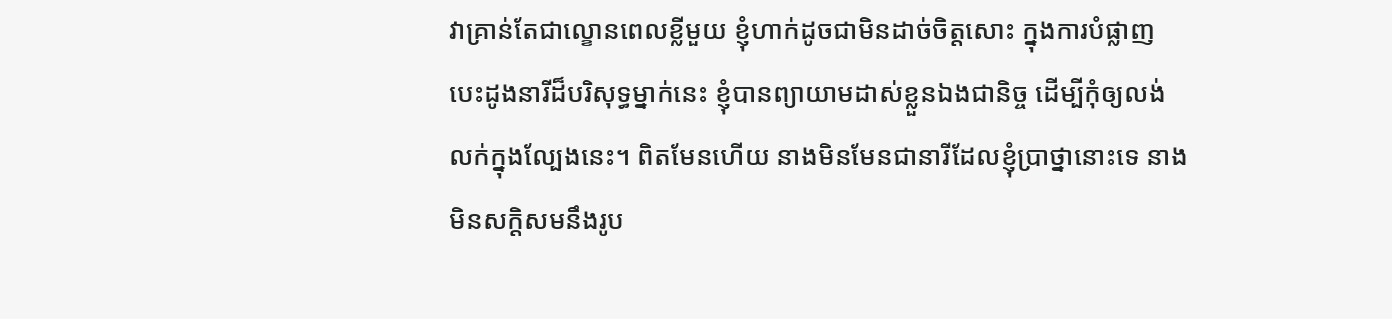វាគ្រាន់តែជាល្ខោនពេលខ្លីមួយ ខ្ញុំហាក់ដូចជាមិនដាច់ចិត្តសោះ ក្នុងការបំផ្លាញបេះដូងនារីដ៏បរិសុទ្ធម្នាក់នេះ ខ្ញុំបានព្យាយាមដាស់ខ្លួនឯងជានិច្ច ដើម្បីកុំឲ្យលង់លក់ក្នុងល្បែងនេះ។ ពិតមែនហើយ នាងមិនមែនជានារីដែលខ្ញុំប្រាថ្នានោះទេ នាងមិនសក្តិសមនឹងរូប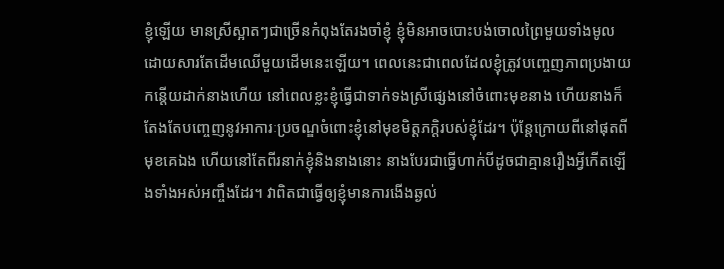ខ្ញុំឡើយ មានស្រីស្អាតៗជាច្រើនកំពុងតែរងចាំខ្ញុំ ខ្ញុំមិនអាចបោះបង់ចោលព្រៃមួយទាំងមូលដោយសារតែដើមឈើមួយដើមនេះឡើយ។ ពេលនេះជាពេលដែលខ្ញុំត្រូវបញ្ចេញភាពប្រងាយកន្តើយដាក់នាងហើយ នៅពេលខ្លះខ្ញុំធ្វើជាទាក់ទងស្រីផ្សេងនៅចំពោះមុខនាង ហើយនាងក៏តែងតែបញ្ចេញនូវអាការៈប្រចណ្ឌចំពោះខ្ញុំនៅមុខមិត្តភក្តិរបស់ខ្ញុំដែរ។ ប៉ុន្តែក្រោយពីនៅផុតពីមុខគេឯង ហើយនៅតែពីរនាក់ខ្ញុំនិងនាងនោះ នាងបែរជាធ្វើហាក់បីដូចជាគ្មានរឿងអ្វីកើតឡើងទាំងអស់អញ្ចឹងដែរ។ វាពិតជាធ្វើឲ្យខ្ញុំមានការងើងឆ្ងល់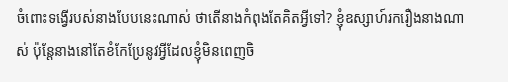ចំពោះទង្វើរបស់នាងបែបនេះណាស់ ថាតើនាងកំពុងតែគិតអ្វីទៅ? ខ្ញុំឧស្សាហ៍រករឿងនាងណាស់ ប៉ុន្តែនាងនៅតែខំកែប្រែនូវអ្វីដែលខ្ញុំមិនពេញចិ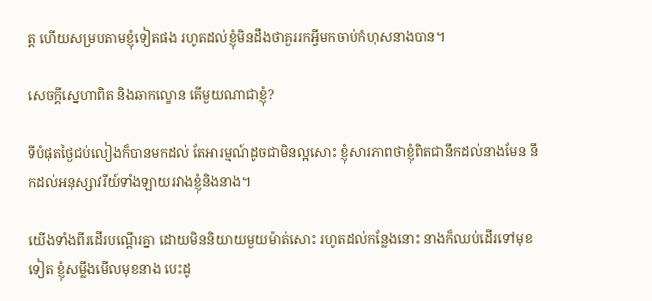ត្ត ហើយសម្របតាមខ្ញុំទៀតផង រហូតដល់ខ្ញុំមិនដឹងថាគួររកអ្វីមកចាប់កំហុសនាងបាន។

សេចក្តីស្នេហាពិត និងឆាកល្ខោន តើមួយណាជាខ្ញុំ?

ទីបំផុតថ្ងៃជប់លៀងក៏បានមកដល់ តែអារម្មណ៍ដូចជាមិនល្អសោះ ខ្ញុំសារភាពថាខ្ញុំពិតជានឹកដល់នាងមែន នឹកដល់អនុស្សាវរីយ៍ទាំងឡាយរវាងខ្ញុំនិងនាង។

យើងទាំងពីរដើរបណ្តើរគ្នា ដោយមិននិយាយមួយម៉ាត់សោះ រហូតដល់កន្លែងនោះ នាងក៏ឈប់ដើរទៅមុខទៀត ខ្ញុំសម្លឹងមើលមុខនាង បេះដូ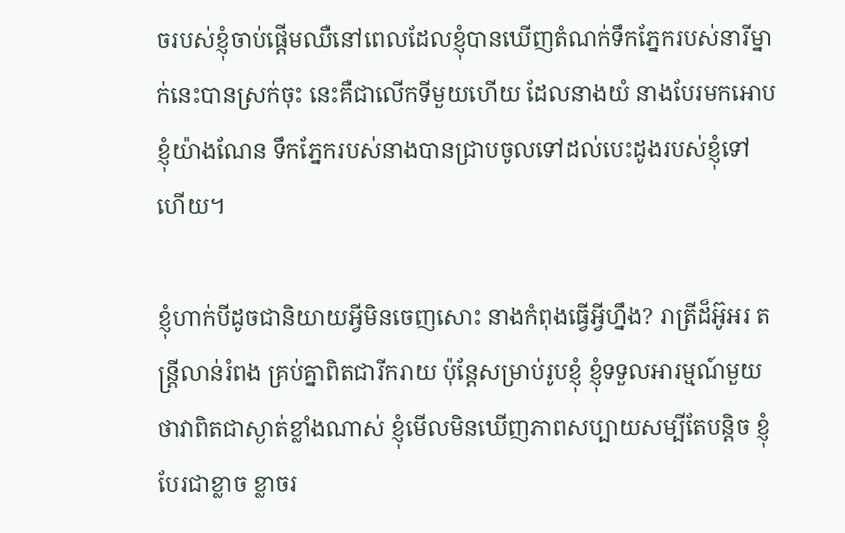ចរបស់ខ្ញុំចាប់ផ្តើមឈឺនៅពេលដែលខ្ញុំបានឃើញតំណក់ទឹកភ្នែករបស់នារីម្នាក់នេះបានស្រក់ចុះ នេះគឺជាលើកទីមួយហើយ ដែលនាងយំ នាងបែរមកអោបខ្ញុំយ៉ាងណែន ទឹកភ្នែករបស់នាងបានជ្រាបចូលទៅដល់បេះដូងរបស់ខ្ញុំទៅហើយ។

ខ្ញុំហាក់បីដូចជានិយាយអ្វីមិនចេញសោះ នាងកំពុងធ្វើអ្វីហ្នឹង? រាត្រីដ៏អ៊ូអរ តន្ត្រីលាន់រំពង គ្រប់គ្នាពិតជារីករាយ ប៉ុន្តែសម្រាប់រូបខ្ញុំ ខ្ញុំទទួលអារម្មណ៍មួយថាវាពិតជាស្ងាត់ខ្លាំងណាស់ ខ្ញុំមើលមិនឃើញភាពសប្បាយសម្បីតែបន្តិច ខ្ញុំបែរជាខ្លាច ខ្លាចរ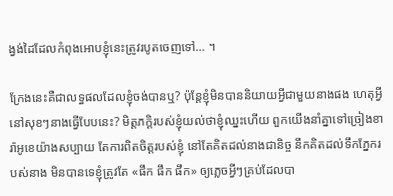ង្វង់ដៃដែលកំពុងអោបខ្ញុំនេះត្រូវរបូតចេញទៅ… ។

ក្រែងនេះគឺជាលទ្ធផលដែលខ្ញុំចង់បានឬ? ប៉ុន្តែខ្ញុំមិនបាននិយាយអ្វីជាមួយនាងផង ហេតុអ្វីនៅសុខៗនាងធ្វើបែបនេះ? មិត្តភក្តិរបស់ខ្ញុំយល់ថាខ្ញុំឈ្នះហើយ ពួកយើងនាំគ្នាទៅច្រៀងខារ៉ាអូខេយ៉ាងសប្បាយ តែការពិតចិត្តរបស់ខ្ញុំ នៅតែគិតដល់នាងជានិច្ច នឹកគិតដល់ទឹកភ្នែករបស់នាង មិនបានទេខ្ញុំត្រូវតែ «ផឹក ផឹក ផឹក» ឲ្យភ្លេចអ្វីៗគ្រប់ដែលបា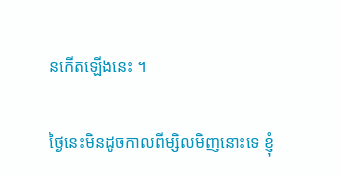នកើតឡើងនេះ ។

ថ្ងៃនេះមិនដូចកាលពីម្សិលមិញនោះទេ ខ្ញុំ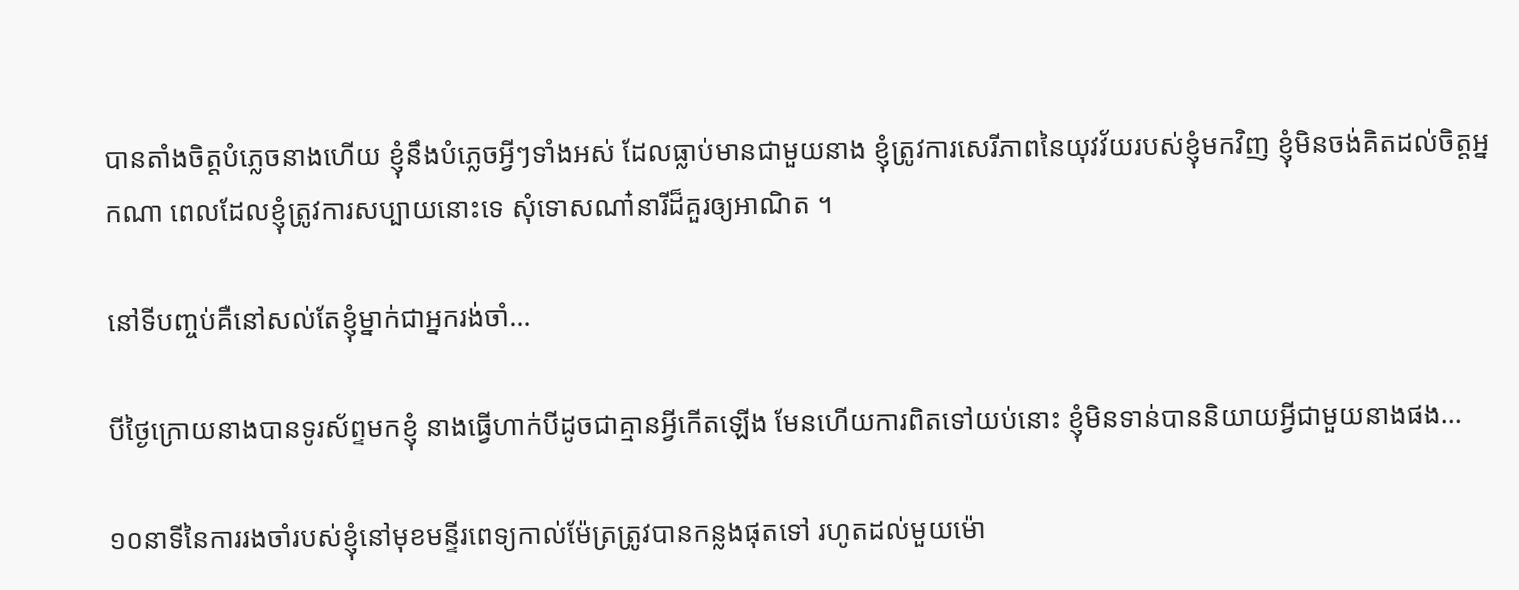បានតាំងចិត្តបំភ្លេចនាងហើយ ខ្ញុំនឹងបំភ្លេចអ្វីៗទាំងអស់ ដែលធ្លាប់មានជាមួយនាង ខ្ញុំត្រូវការសេរីភាពនៃយុវវ័យរបស់ខ្ញុំមកវិញ ខ្ញុំមិនចង់គិតដល់ចិត្តអ្នកណា ពេលដែលខ្ញុំត្រូវការសប្បាយនោះទេ សុំទោសណា៎នារីដ៏គួរឲ្យអាណិត ។

នៅទីបញ្ចប់គឺនៅសល់តែខ្ញុំម្នាក់ជាអ្នករង់ចាំ…

បីថ្ងៃក្រោយនាងបានទូរស័ព្ទមកខ្ញុំ នាងធ្វើហាក់បីដូចជាគ្មានអ្វីកើតឡើង មែនហើយការពិតទៅយប់នោះ ខ្ញុំមិនទាន់បាននិយាយអ្វីជាមួយនាងផង…

១០នាទីនៃការរងចាំរបស់ខ្ញុំនៅមុខមន្ទីរពេទ្យកាល់ម៉ែត្រត្រូវបានកន្លងផុតទៅ រហូតដល់មួយម៉ោ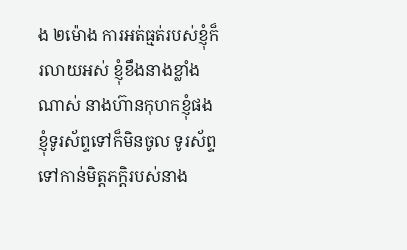ង ២ម៉ោង ការអត់ធ្មត់របស់ខ្ញុំក៏រលាយអស់ ខ្ញុំខឹងនាងខ្លាំងណាស់ នាងហ៊ានកុហកខ្ញុំផង ខ្ញុំទូរស័ព្ទទៅក៏មិនចូល ទូរស័ព្ទទៅកាន់មិត្តភកិ្តរបស់នាង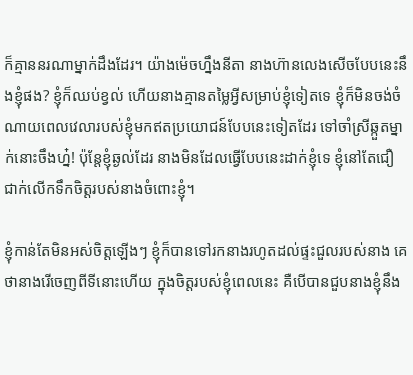ក៏គ្មាននរណាម្នាក់ដឹងដែរ។ យ៉ាងម៉េចហ្នឹងនីតា នាងហ៊ានលេងសើចបែបនេះនឹងខ្ញុំផង? ខ្ញុំក៏ឈប់ខ្វល់ ហើយនាងគ្មានតម្លៃអ្វីសម្រាប់ខ្ញុំទៀតទេ ខ្ញុំក៏មិនចង់ចំណាយពេលវេលារបស់ខ្ញុំមកឥតប្រយោជន៍បែបនេះទៀតដែរ ទៅចាំស្រីឆ្កួតម្នាក់នោះចឹងហ្ន៎! ប៉ុន្តែខ្ញុំឆ្ងល់ដែរ នាងមិនដែលធ្វើបែបនេះដាក់ខ្ញុំទេ ខ្ញុំនៅតែជឿជាក់លើកទឹកចិត្តរបស់នាងចំពោះខ្ញុំ។

ខ្ញុំកាន់តែមិនអស់ចិត្តឡើងៗ ខ្ញុំក៏បានទៅរកនាងរហូតដល់ផ្ទះជួលរបស់នាង គេថានាងរើចេញពីទីនោះហើយ ក្នុងចិត្តរបស់ខ្ញុំពេលនេះ គឺបើបានជួបនាងខ្ញុំនឹង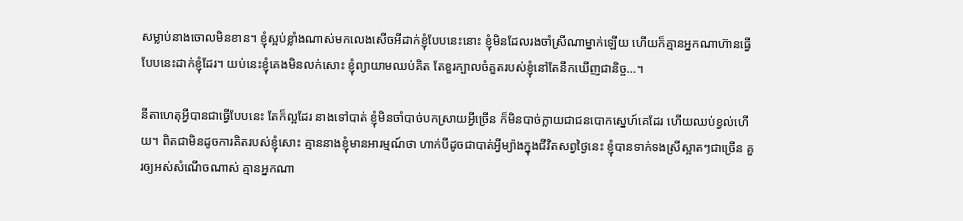សម្លាប់នាងចោលមិនខាន។ ខ្ញុំស្អប់ខ្លាំងណាស់មកលេងសើចអីដាក់ខ្ញុំបែបនេះនោះ ខ្ញុំមិនដែលរងចាំស្រីណាម្នាក់ឡើយ ហើយក៏គ្មានអ្នកណាហ៊ានធ្វើបែបនេះដាក់ខ្ញុំដែរ។ យប់នេះខ្ញុំគេងមិនលក់សោះ ខ្ញុំព្យាយាមឈប់គិត តែខួរក្បាលចំគួតរបស់ខ្ញុំនៅតែនឹកឃើញជានិច្ច…។

នីតាហេតុអ្វីបានជាធ្វើបែបនេះ តែក៏ល្អដែរ នាងទៅបាត់ ខ្ញុំមិនចាំបាច់បកស្រាយអ្វីច្រើន ក៏មិនបាច់ក្លាយជាជនបោកស្នេហ៍គេដែរ ហើយឈប់ខ្វល់ហើយ។ ពិតជាមិនដូចការគិតរបស់ខ្ញុំសោះ គ្មាននាងខ្ញុំមានអារម្មណ៍ថា ហាក់បីដូចជាបាត់អ្វីម្យ៉ាងក្នុងជីវិតសព្វថ្ងៃនេះ ខ្ញុំបានទាក់ទងស្រីស្អាតៗជាច្រើន គួរឲ្យអស់សំណើចណាស់ គ្មានអ្នកណា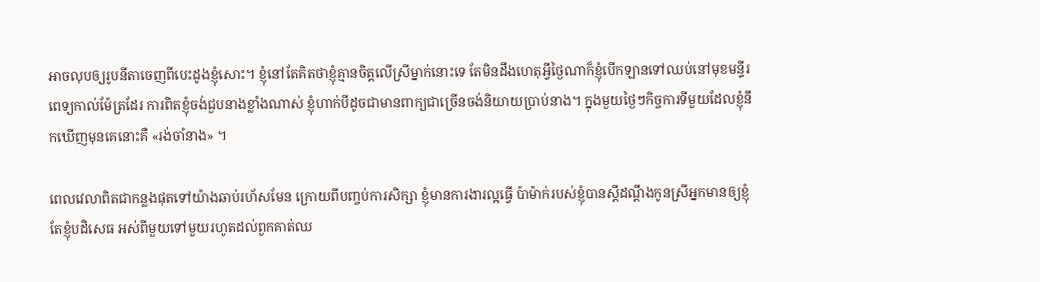អាចលុបឲ្យរូបនីតាចេញពីបេះដូងខ្ញុំសោះ។ ខ្ញុំនៅតែគិតថាខ្ញុំគ្មានចិត្តលើស្រីម្នាក់នោះទេ តែមិនដឹងហេតុអ្វីថ្ងៃណាក៏ខ្ញុំបើកឡានទៅឈប់នៅមុខមន្ទីរពេទ្យកាល់ម៉ែត្រដែរ ការពិតខ្ញុំចង់ជួបនាងខ្លាំងណាស់ ខ្ញុំហាក់បីដូចជាមានពាក្យជាច្រើនចង់និយាយប្រាប់នាង។ ក្នុងមួយថ្ងៃៗកិច្ចការទីមួយដែលខ្ញុំនឹកឃើញមុនគេនោះគឺ «រង់ចាំនាង» ។

ពេលវេលាពិតជាកន្លងផុតទៅយ៉ាងឆាប់រហ័សមែន ក្រោយពីបញ្ចប់ការសិក្សា ខ្ញុំមានការងារល្អធ្វើ ប៉ាម៉ាក់របស់ខ្ញុំបានស្តីដណ្តឹងកូនស្រីអ្នកមានឲ្យខ្ញុំ តែខ្ញុំបដិសេធ អស់ពីមួយទៅមួយរហូតដល់ពួកគាត់ឈ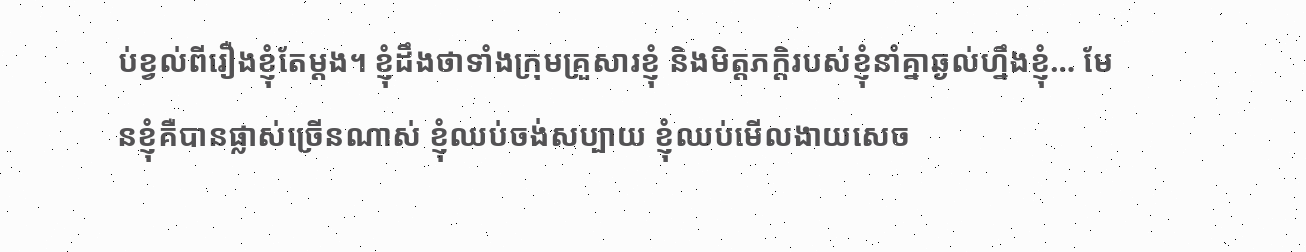ប់ខ្វល់ពីរឿងខ្ញុំតែម្តង។ ខ្ញុំដឹងថាទាំងក្រុមគ្រួសារខ្ញុំ និងមិត្តភកិ្តរបស់ខ្ញុំនាំគ្នាឆ្ងល់ហ្នឹងខ្ញុំ… មែនខ្ញុំគឺបានផ្លាស់ច្រើនណាស់ ខ្ញុំឈប់ចង់សប្បាយ ខ្ញុំឈប់មើលងាយសេច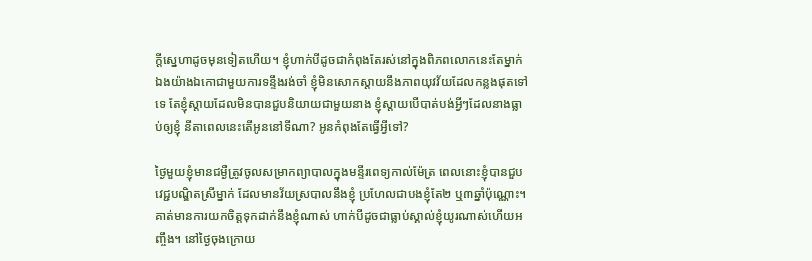ក្តីស្នេហាដូចមុនទៀតហើយ។ ខ្ញុំហាក់បីដូចជាកំពុងតែរស់នៅក្នុងពិភពលោកនេះតែម្នាក់ឯងយ៉ាងឯកោជាមួយការទន្ទឹងរង់ចាំ ខ្ញុំមិនសោកស្តាយនឹងភាពយុវវ័យដែលកន្លងផុតទៅទេ តែខ្ញុំស្តាយដែលមិនបានជួបនិយាយជាមួយនាង ខ្ញុំស្តាយបើបាត់បង់អ្វីៗដែលនាងធ្លាប់ឲ្យខ្ញុំ នីតាពេលនេះតើអូននៅទីណា? អូនកំពុងតែធ្វើអ្វីទៅ?

ថ្ងៃមួយខ្ញុំមានជម្ងឺត្រូវចូលសម្រាកព្យាបាលក្នុងមន្ទីរពេទ្យកាល់ម៉ែត្រ ពេលនោះខ្ញុំបានជួបវេជ្ជបណ្ឌិតស្រីម្នាក់ ដែលមានវ័យស្របាលនឹងខ្ញុំ ប្រហែលជាបងខ្ញុំតែ២ ឬ៣ឆ្នាំប៉ុណ្ណោះ។ គាត់មានការយកចិត្តទុកដាក់នឹងខ្ញុំណាស់ ហាក់បីដូចជាធ្លាប់ស្គាល់ខ្ញុំយូរណាស់ហើយអញ្ចឹង។ នៅថ្ងៃចុងក្រោយ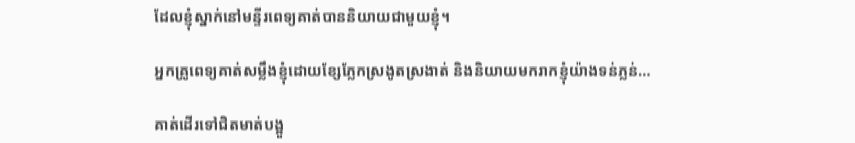ដែលខ្ញុំស្នាក់នៅមន្ទីរពេទ្យគាត់បាននិយាយជាមួយខ្ញុំ។

អ្នកគ្រូពេទ្យគាត់សម្លឹងខ្ញុំដោយខ្សែភ្លែកស្រងូតស្រងាត់ និងនិយាយមករាកខ្ញុំយ៉ាងទន់ភ្លន់…

គាត់ដើរទៅជិតមាត់បង្អួ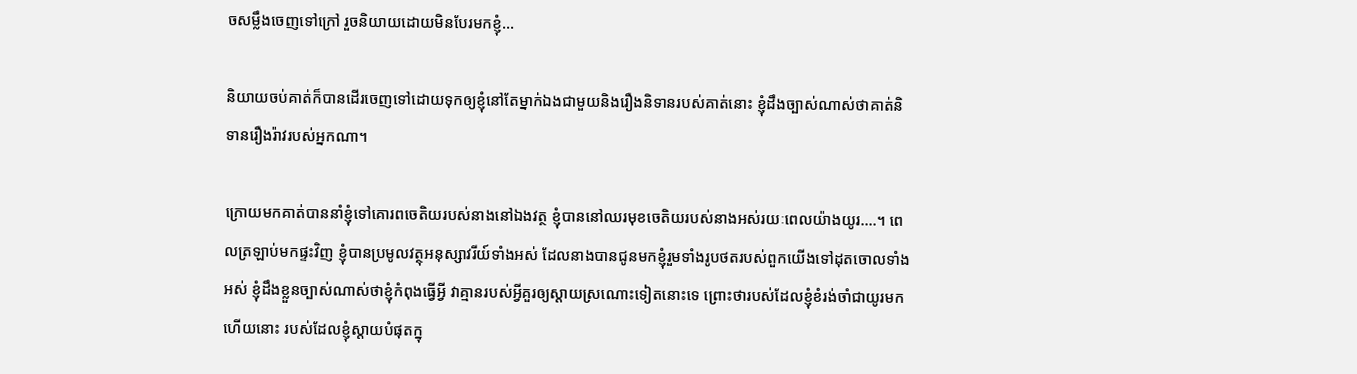ចសម្លឹងចេញទៅក្រៅ រួចនិយាយដោយមិនបែរមកខ្ញុំ…

និយាយចប់គាត់ក៏បានដើរចេញទៅដោយទុកឲ្យខ្ញុំនៅតែម្នាក់ឯងជាមួយនិងរឿងនិទានរបស់គាត់នោះ ខ្ញុំដឹងច្បាស់ណាស់ថាគាត់និទានរឿងរ៉ាវរបស់អ្នកណា។

ក្រោយមកគាត់បាននាំខ្ញុំទៅគោរពចេតិយរបស់នាងនៅឯងវត្ថ ខ្ញុំបាននៅឈរមុខចេតិយរបស់នាងអស់រយៈពេលយ៉ាងយូរ….។ ពេលត្រឡាប់មកផ្ទះវិញ ខ្ញុំបានប្រមូលវត្ថុអនុស្សាវរីយ៍ទាំងអស់ ដែលនាងបានជូនមកខ្ញុំរួមទាំងរូបថតរបស់ពួកយើងទៅដុតចោលទាំងអស់ ខ្ញុំដឹងខ្លួនច្បាស់ណាស់ថាខ្ញុំកំពុងធ្វើអ្វី វាគ្មានរបស់អ្វីគួរឲ្យស្តាយស្រណោះទៀតនោះទេ ព្រោះថារបស់ដែលខ្ញុំខំរង់ចាំជាយូរមកហើយនោះ របស់ដែលខ្ញុំស្តាយបំផុតក្នុ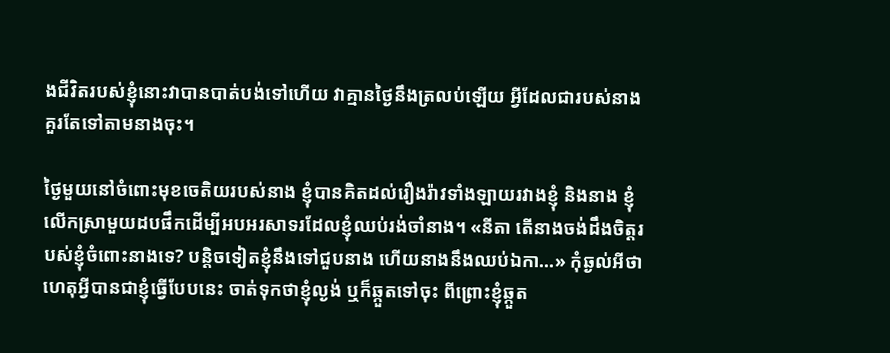ងជីវិតរបស់ខ្ញុំនោះវាបានបាត់បង់ទៅហើយ វាគ្មានថ្ងៃនឹងត្រលប់ឡើយ អ្វីដែលជារបស់នាងគួរតែទៅតាមនាងចុះ។

ថ្ងៃមួយនៅចំពោះមុខចេតិយរបស់នាង ខ្ញុំបានគិតដល់រឿងរ៉ាវទាំងឡាយរវាងខ្ញុំ និងនាង ខ្ញុំលើកស្រាមួយដបផឹកដើម្បីអបអរសាទរដែលខ្ញុំឈប់រង់ចាំនាង។ «នីតា តើនាងចង់ដឹងចិត្តរបស់ខ្ញុំចំពោះនាងទេ? បន្តិចទៀតខ្ញុំនឹងទៅជួបនាង ហើយនាងនឹងឈប់ឯកា…» កុំឆ្ងល់អីថាហេតុអ្វីបានជាខ្ញុំធ្វើបែបនេះ ចាត់ទុកថាខ្ញុំល្ងង់ ឬក៏ឆ្កួតទៅចុះ ពីព្រោះខ្ញុំឆ្កួត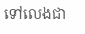ទៅលេងជា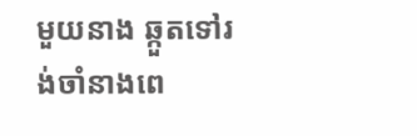មួយនាង ឆ្កួតទៅរង់ចាំនាងពេ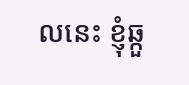លនេះ ខ្ញុំឆ្កួ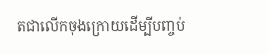តជាលើកចុងក្រោយដើម្បីបញ្ចប់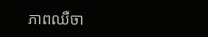ភាពឈឺចា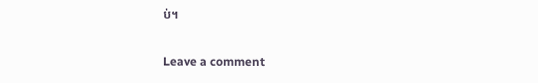ប់។

Leave a comment